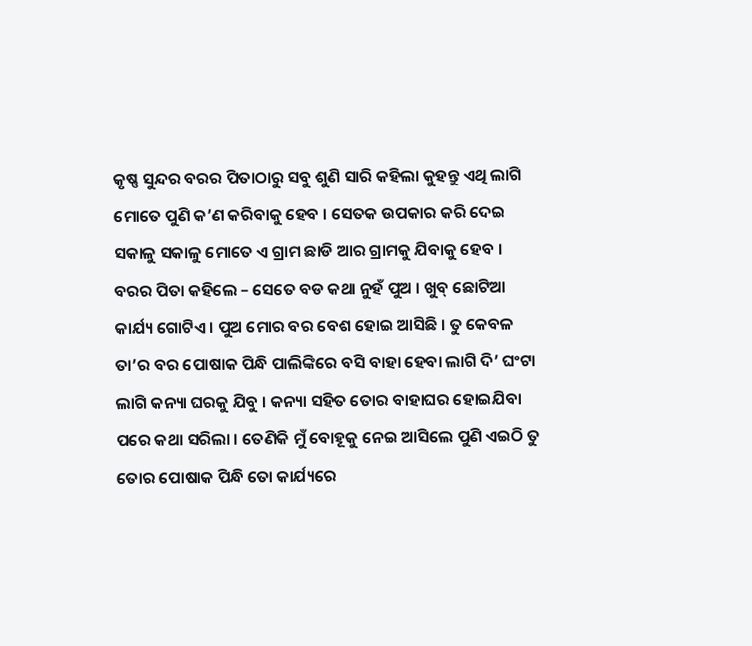କୃଷ୍ଣ ସୁନ୍ଦର ବରର ପିତାଠାରୁ ସବୁ ଶୁଣି ସାରି କହିଲା କୁହନ୍ତୁ ଏଥି ଲାଗି ମୋତେ ପୁଣି କ’ଣ କରିବାକୁ ହେବ । ସେତକ ଉପକାର କରି ଦେଇ ସକାଳୁ ସକାଳୁ ମୋତେ ଏ ଗ୍ରାମ ଛାଡି ଆର ଗ୍ରାମକୁ ଯିବାକୁ ହେବ ।
ବରର ପିତା କହିଲେ – ସେତେ ବଡ କଥା ନୁହଁ ପୁଅ । ଖୁବ୍ ଛୋଟିଆ କାର୍ଯ୍ୟ ଗୋଟିଏ । ପୁଅ ମୋର ବର ବେଶ ହୋଇ ଆସିଛି । ତୁ କେବଳ ତା’ର ବର ପୋଷାକ ପିନ୍ଧି ପାଲିଙ୍କିରେ ବସି ବାହା ହେବା ଲାଗି ଦି’ ଘଂଟା ଲାଗି କନ୍ୟା ଘରକୁ ଯିବୁ । କନ୍ୟା ସହିତ ତୋର ବାହାଘର ହୋଇଯିବା ପରେ କଥା ସରିଲା । ତେଣିକି ମୁଁ ବୋହୂକୁ ନେଇ ଆସିଲେ ପୁଣି ଏଇଠି ତୁ ତୋର ପୋଷାକ ପିନ୍ଧି ତୋ କାର୍ଯ୍ୟରେ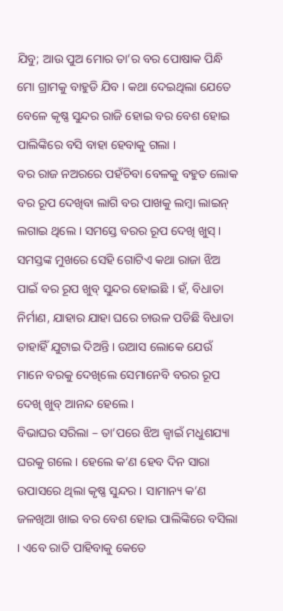ଯିବୁ; ଆଉ ପୁଅ ମୋର ତା’ର ବର ପୋଷାକ ପିନ୍ଧି ମୋ ଗ୍ରାମକୁ ବାହୁଡି ଯିବ । କଥା ଦେଇଥିଲା ଯେତେ ବେଳେ କୃଷ୍ଣ ସୁନ୍ଦର ରାଜି ହୋଇ ବର ବେଶ ହୋଇ ପାଲିଙ୍କିରେ ବସି ବାହା ହେବାକୁ ଗଲା ।
ବର ରାଜ ନଅରରେ ପହଁଚିବା ବେଳକୁ ବହୁତ ଲୋକ ବର ରୂପ ଦେଖିବା ଲାଗି ବର ପାଖକୁ ଲମ୍ବା ଲାଇନ୍ ଲଗାଇ ଥିଲେ । ସମସ୍ତେ ବରର ରୂପ ଦେଖି ଖୁସ୍ । ସମସ୍ତଙ୍କ ମୁଖରେ ସେହି ଗୋଟିଏ କଥା ରାଜା ଝିଅ ପାଇଁ ବର ରୂପ ଖୁବ୍ ସୁନ୍ଦର ହୋଇଛି । ହଁ, ବିଧାତା ନିର୍ମାଣ, ଯାହାର ଯାହା ଘରେ ଚାଉଳ ପଡିଛି ବିଧାତା ତାହାହିଁ ଯୁଟାଇ ଦିଅନ୍ତି । ଉଆସ ଲୋକେ ଯେଉଁ ମାନେ ବରକୁ ଦେଖିଲେ ସେମାନେବି ବରର ରୂପ ଦେଖି ଖୁବ୍ ଆନନ୍ଦ ହେଲେ ।
ବିଭାଘର ସରିଲା – ତା’ପରେ ଝିଅ ଜ୍ୱାଇଁ ମଧୁଶଯ୍ୟା ଘରକୁ ଗଲେ । ହେଲେ କ’ଣ ହେବ ଦିନ ସାରା ଉପାସରେ ଥିଲା କୃଷ୍ଣ ସୁନ୍ଦର । ସାମାନ୍ୟ କ’ଣ ଜଳଖିଆ ଖାଇ ବର ବେଶ ହୋଇ ପାଲିଙ୍କିରେ ବସିଲା । ଏବେ ରାତି ପାହିବାକୁ କେତେ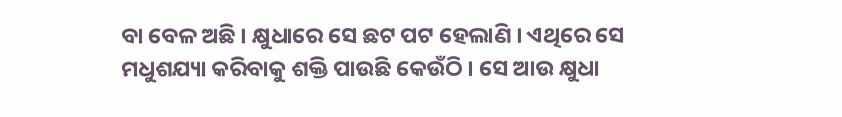ବା ବେଳ ଅଛି । କ୍ଷୁଧାରେ ସେ ଛଟ ପଟ ହେଲାଣି । ଏଥିରେ ସେ ମଧୁଶଯ୍ୟା କରିବାକୁ ଶକ୍ତି ପାଉଛି କେଉଁଠି । ସେ ଆଉ କ୍ଷୁଧା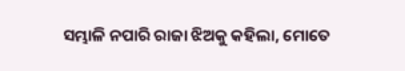ସମ୍ଭାଳି ନପାରି ରାଜା ଝିଅକୁ କହିଲା, ମୋତେ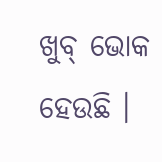ଖୁବ୍ ଭୋକ ହେଉଛି ।